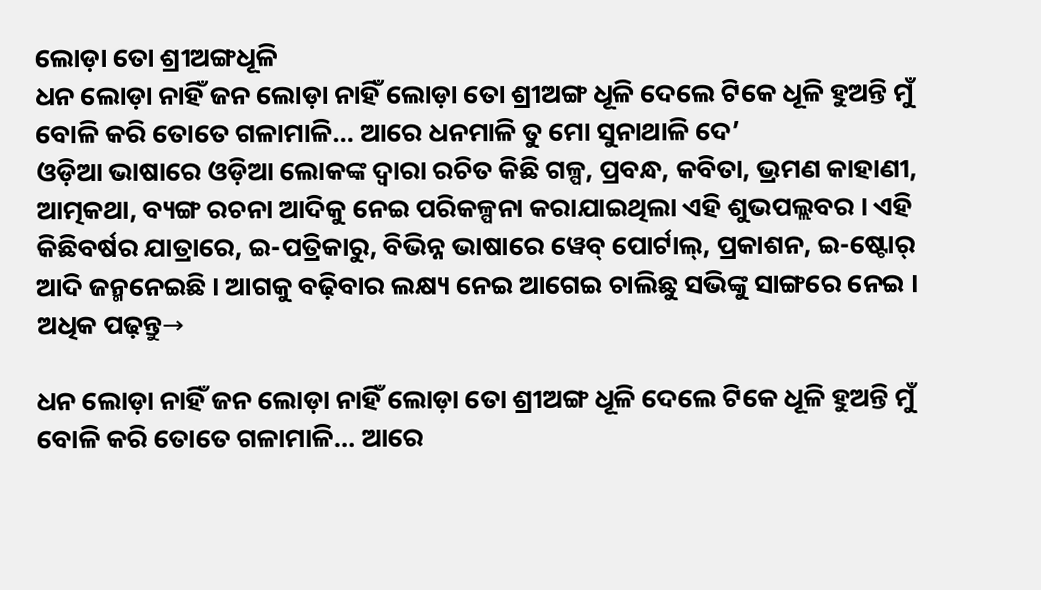ଲୋଡ଼ା ତୋ ଶ୍ରୀଅଙ୍ଗଧୂଳି
ଧନ ଲୋଡ଼ା ନାହିଁ ଜନ ଲୋଡ଼ା ନାହିଁ ଲୋଡ଼ା ତୋ ଶ୍ରୀଅଙ୍ଗ ଧୂଳି ଦେଲେ ଟିକେ ଧୂଳି ହୁଅନ୍ତି ମୁଁ ବୋଳି କରି ତୋତେ ଗଳାମାଳି… ଆରେ ଧନମାଳି ତୁ ମୋ ସୁନାଥାଳି ଦେ’
ଓଡ଼ିଆ ଭାଷାରେ ଓଡ଼ିଆ ଲୋକଙ୍କ ଦ୍ୱାରା ରଚିତ କିଛି ଗଳ୍ପ, ପ୍ରବନ୍ଧ, କବିତା, ଭ୍ରମଣ କାହାଣୀ, ଆତ୍ମକଥା, ବ୍ୟଙ୍ଗ ରଚନା ଆଦିକୁ ନେଇ ପରିକଳ୍ପନା କରାଯାଇଥିଲା ଏହି ଶୁଭପଲ୍ଲବର । ଏହି କିଛିବର୍ଷର ଯାତ୍ରାରେ, ଇ-ପତ୍ରିକାରୁ, ବିଭିନ୍ନ ଭାଷାରେ ୱେବ୍ ପୋର୍ଟାଲ୍, ପ୍ରକାଶନ, ଇ-ଷ୍ଟୋର୍ ଆଦି ଜନ୍ମନେଇଛି । ଆଗକୁ ବଢ଼ିବାର ଲକ୍ଷ୍ୟ ନେଇ ଆଗେଇ ଚାଲିଛୁ ସଭିଙ୍କୁ ସାଙ୍ଗରେ ନେଇ ।
ଅଧିକ ପଢ଼ନ୍ତୁ→

ଧନ ଲୋଡ଼ା ନାହିଁ ଜନ ଲୋଡ଼ା ନାହିଁ ଲୋଡ଼ା ତୋ ଶ୍ରୀଅଙ୍ଗ ଧୂଳି ଦେଲେ ଟିକେ ଧୂଳି ହୁଅନ୍ତି ମୁଁ ବୋଳି କରି ତୋତେ ଗଳାମାଳି… ଆରେ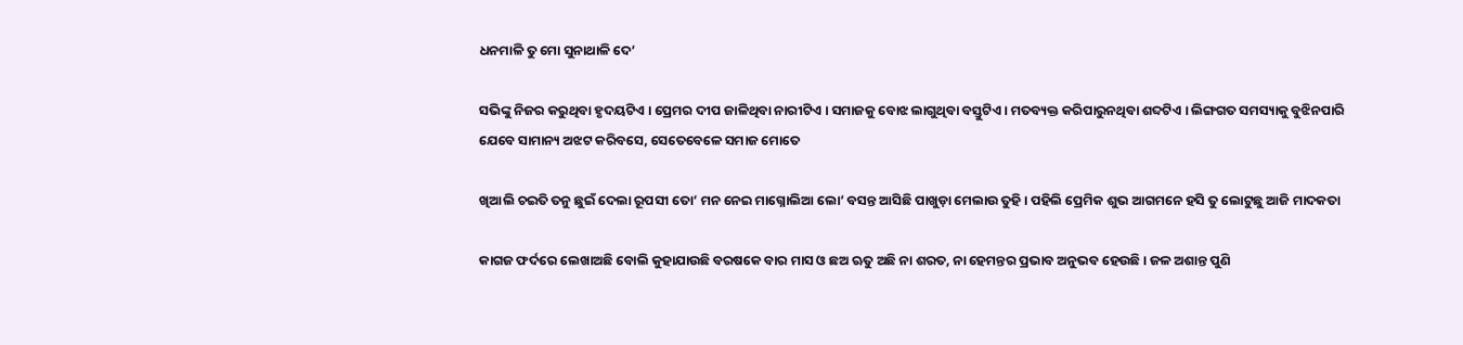ଧନମାଳି ତୁ ମୋ ସୁନାଥାଳି ଦେ’

ସଭିଙ୍କୁ ନିଜର କରୁଥିବା ହୃଦୟଟିଏ । ପ୍ରେମର ଦୀପ ଜାଳିଥିବା ନାରୀଟିଏ । ସମାଜକୁ ବୋଝ ଲାଗୁଥିବା ବସ୍ତୁଟିଏ । ମତବ୍ୟକ୍ତ କରିପାରୁନଥିବା ଶବ୍ଦଟିଏ । ଲିଙ୍ଗଗତ ସମସ୍ୟାକୁ ବୁଝିନପାରି ଯେବେ ସାମାନ୍ୟ ଅଝଟ କରିବସେ, ସେତେବେଳେ ସମାଜ ମୋତେ

ଖିଆଲି ଚଇତି ତନୁ ଛୁଇଁ ଦେଲା ରୂପସୀ ତୋ’ ମନ ନେଇ ମାଗ୍ନୋଲିଆ ଲୋ’ ବସନ୍ତ ଆସିଛି ପାଖୁଡ଼ା ମେଲାଉ ତୁହି । ପହିଲି ପ୍ରେମିକ ଶୁଭ ଆଗମନେ ହସି ତୁ ଲୋଟୁଛୁ ଆଜି ମାଦକତା

କାଗଜ ଫର୍ଦରେ ଲେଖାଅଛି ବୋଲି କୁହାଯାଉଛି ବରଷକେ ବାର ମାସ ଓ ଛଅ ଋତୁ ଅଛି ନା ଶରତ, ନା ହେମନ୍ତର ପ୍ରଭାବ ଅନୁଭବ ହେଉଛି । ଜଳ ଅଶାନ୍ତ ପୁଣି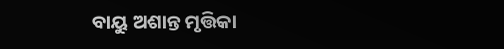ବାୟୁ ଅଶାନ୍ତ ମୃତ୍ତିକା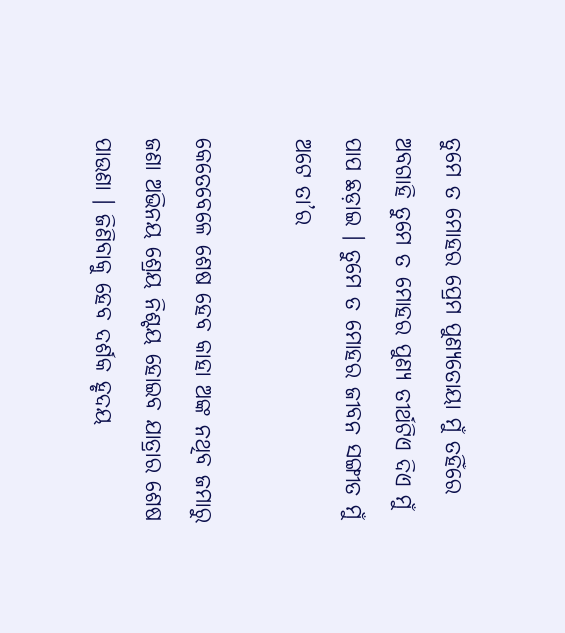ତୁମେ ତ ମୋହର ପ୍ରେମ ପୁଣ୍ୟତୋୟା ମୁଁ ତହିଁରେ ଅବଗାହି ତୁମେ ତ ମୋହର ପୁଣ୍ୟ ତୀର୍ଥଟିଏ ଦିଏ ମୁଁ ପାପ ଛଡ଼ାଇ । ତୁମେ ତ ମୋହର ଜୀବନ ସଙ୍ଗୀତ ମୁଁ ଅଟେ ତା’ର

କେତେବେଳେ ଶେଷ ହେବ କାହା ଅଙ୍କ ନଥିବ ଜମାରୁ ଜଣା ଅଭିନୟ ଶ୍ରେୟ ନିଶ୍ଚୟ ହୋଇବ ଯାତ୍ରାର ଶେଷ ପାଉଣା । ଜିଣିବାକୁ ହେବ ଦର୍ଶକ ହୃଦୟ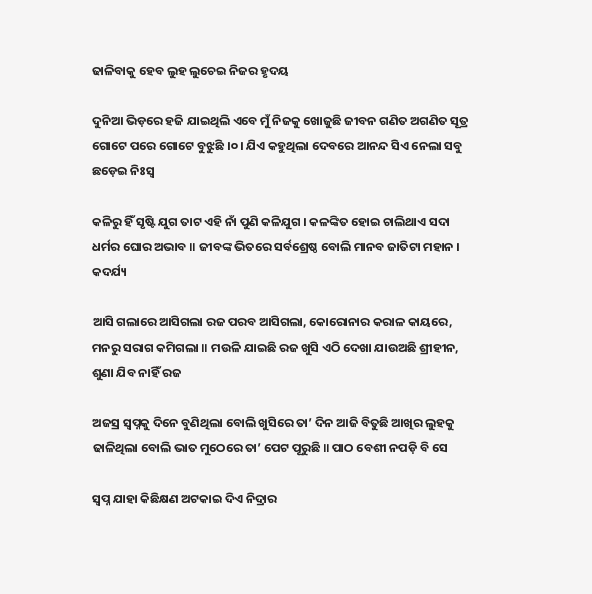ଢାଳିବାକୁ ହେବ ଲୁହ ଲୁଚେଇ ନିଜର ହୃଦୟ

ଦୁନିଆ ଭିଡ଼ରେ ହଜି ଯାଇଥିଲି ଏବେ ମୁଁ ନିଜକୁ ଖୋଜୁଛି ଜୀବନ ଗଣିତ ଅଗଣିତ ସୂତ୍ର ଗୋଟେ ପରେ ଗୋଟେ ବୁଝୁଛି ।୦। ଯିଏ କହୁଥିଲା ଦେବରେ ଆନନ୍ଦ ସିଏ ନେଲା ସବୁ ଛଡ଼େଇ ନିଃସ୍ୱ

କଳିରୁ ହିଁ ସୃଷ୍ଟି ଯୁଗ ତାଟ ଏହି ନାଁ ପୁଣି କଳିଯୁଗ । କଳଙ୍କିତ ହୋଇ ଚାଲିଥାଏ ସଦା ଧର୍ମର ଘୋର ଅଭାବ ॥ ଜୀବଙ୍କ ଭିତରେ ସର୍ବଶ୍ରେଷ୍ଠ ବୋଲି ମାନବ ଜାତିଟା ମହାନ । କଦର୍ଯ୍ୟ

ଆସି ଗଲାରେ ଆସିଗଲା ରଜ ପରବ ଆସିଗଲା, କୋରୋନାର କରାଳ କାୟରେ, ମନରୁ ସରାଗ କମିଗଲା ॥ ମଉଳି ଯାଇଛି ରଜ ଖୁସି ଏଠି ଦେଖା ଯାଉଅଛି ଶ୍ରୀହୀନ, ଶୁଣା ଯିବ ନାହିଁ ରଜ

ଅଜସ୍ର ସ୍ୱପ୍ନକୁ ଦିନେ ବୁଣିଥିଲା ବୋଲି ଖୁସିରେ ତା’ ଦିନ ଆଜି ବିତୁଛି ଆଖିର ଲୁହକୁ ଢାଳିଥିଲା ବୋଲି ଭାତ ମୁଠେରେ ତା’ ପେଟ ପୂରୁଛି ॥ ପାଠ ବେଶୀ ନପଡ଼ି ବି ସେ

ସ୍ୱପ୍ନ ଯାହା କିଛିକ୍ଷଣ ଅଟକାଇ ଦିଏ ନିଦ୍ରାର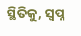ସ୍ଥିତିକୁ, ସ୍ୱପ୍ନ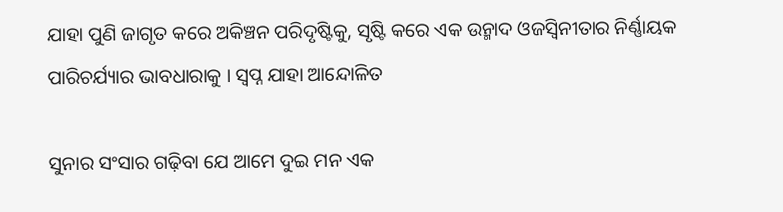ଯାହା ପୁଣି ଜାଗୃତ କରେ ଅକିଞ୍ଚନ ପରିଦୃଷ୍ଟିକୁ, ସୃଷ୍ଟି କରେ ଏକ ଉନ୍ମାଦ ଓଜସ୍ଵିନୀତାର ନିର୍ଣ୍ଣାୟକ ପାରିଚର୍ଯ୍ୟାର ଭାବଧାରାକୁ । ସ୍ୱପ୍ନ ଯାହା ଆନ୍ଦୋଳିତ

ସୁନାର ସଂସାର ଗଢ଼ିବା ଯେ ଆମେ ଦୁଇ ମନ ଏକ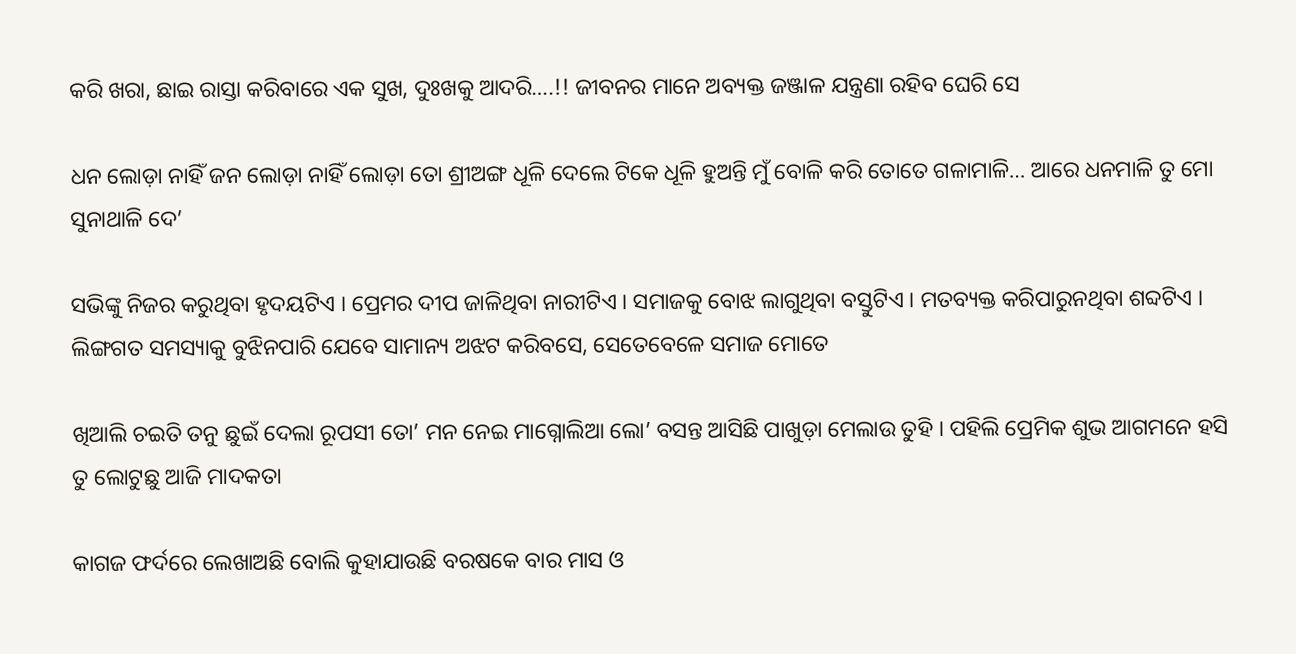କରି ଖରା, ଛାଇ ରାସ୍ତା କରିବାରେ ଏକ ସୁଖ, ଦୁଃଖକୁ ଆଦରି….!! ଜୀବନର ମାନେ ଅବ୍ୟକ୍ତ ଜଞ୍ଜାଳ ଯନ୍ତ୍ରଣା ରହିବ ଘେରି ସେ

ଧନ ଲୋଡ଼ା ନାହିଁ ଜନ ଲୋଡ଼ା ନାହିଁ ଲୋଡ଼ା ତୋ ଶ୍ରୀଅଙ୍ଗ ଧୂଳି ଦେଲେ ଟିକେ ଧୂଳି ହୁଅନ୍ତି ମୁଁ ବୋଳି କରି ତୋତେ ଗଳାମାଳି… ଆରେ ଧନମାଳି ତୁ ମୋ ସୁନାଥାଳି ଦେ’

ସଭିଙ୍କୁ ନିଜର କରୁଥିବା ହୃଦୟଟିଏ । ପ୍ରେମର ଦୀପ ଜାଳିଥିବା ନାରୀଟିଏ । ସମାଜକୁ ବୋଝ ଲାଗୁଥିବା ବସ୍ତୁଟିଏ । ମତବ୍ୟକ୍ତ କରିପାରୁନଥିବା ଶବ୍ଦଟିଏ । ଲିଙ୍ଗଗତ ସମସ୍ୟାକୁ ବୁଝିନପାରି ଯେବେ ସାମାନ୍ୟ ଅଝଟ କରିବସେ, ସେତେବେଳେ ସମାଜ ମୋତେ

ଖିଆଲି ଚଇତି ତନୁ ଛୁଇଁ ଦେଲା ରୂପସୀ ତୋ’ ମନ ନେଇ ମାଗ୍ନୋଲିଆ ଲୋ’ ବସନ୍ତ ଆସିଛି ପାଖୁଡ଼ା ମେଲାଉ ତୁହି । ପହିଲି ପ୍ରେମିକ ଶୁଭ ଆଗମନେ ହସି ତୁ ଲୋଟୁଛୁ ଆଜି ମାଦକତା

କାଗଜ ଫର୍ଦରେ ଲେଖାଅଛି ବୋଲି କୁହାଯାଉଛି ବରଷକେ ବାର ମାସ ଓ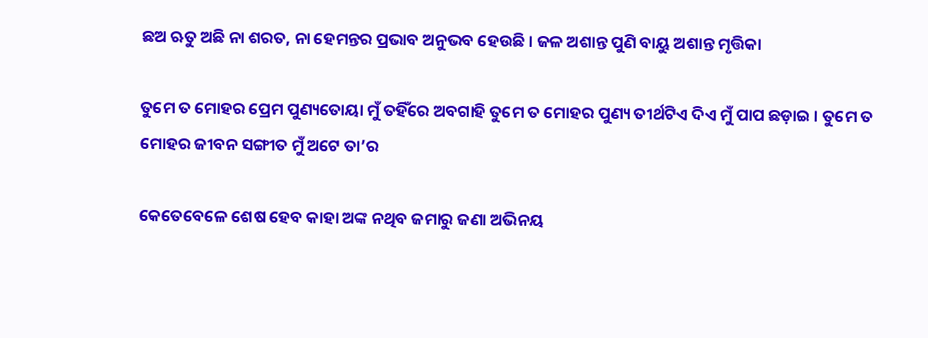ଛଅ ଋତୁ ଅଛି ନା ଶରତ, ନା ହେମନ୍ତର ପ୍ରଭାବ ଅନୁଭବ ହେଉଛି । ଜଳ ଅଶାନ୍ତ ପୁଣି ବାୟୁ ଅଶାନ୍ତ ମୃତ୍ତିକା

ତୁମେ ତ ମୋହର ପ୍ରେମ ପୁଣ୍ୟତୋୟା ମୁଁ ତହିଁରେ ଅବଗାହି ତୁମେ ତ ମୋହର ପୁଣ୍ୟ ତୀର୍ଥଟିଏ ଦିଏ ମୁଁ ପାପ ଛଡ଼ାଇ । ତୁମେ ତ ମୋହର ଜୀବନ ସଙ୍ଗୀତ ମୁଁ ଅଟେ ତା’ର

କେତେବେଳେ ଶେଷ ହେବ କାହା ଅଙ୍କ ନଥିବ ଜମାରୁ ଜଣା ଅଭିନୟ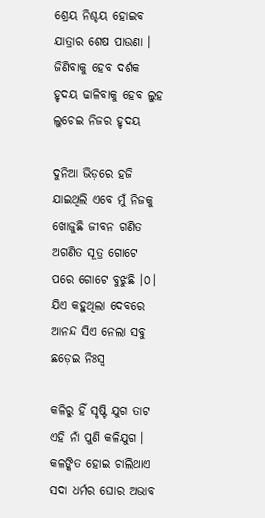ଶ୍ରେୟ ନିଶ୍ଚୟ ହୋଇବ ଯାତ୍ରାର ଶେଷ ପାଉଣା । ଜିଣିବାକୁ ହେବ ଦର୍ଶକ ହୃଦୟ ଢାଳିବାକୁ ହେବ ଲୁହ ଲୁଚେଇ ନିଜର ହୃଦୟ

ଦୁନିଆ ଭିଡ଼ରେ ହଜି ଯାଇଥିଲି ଏବେ ମୁଁ ନିଜକୁ ଖୋଜୁଛି ଜୀବନ ଗଣିତ ଅଗଣିତ ସୂତ୍ର ଗୋଟେ ପରେ ଗୋଟେ ବୁଝୁଛି ।୦। ଯିଏ କହୁଥିଲା ଦେବରେ ଆନନ୍ଦ ସିଏ ନେଲା ସବୁ ଛଡ଼େଇ ନିଃସ୍ୱ

କଳିରୁ ହିଁ ସୃଷ୍ଟି ଯୁଗ ତାଟ ଏହି ନାଁ ପୁଣି କଳିଯୁଗ । କଳଙ୍କିତ ହୋଇ ଚାଲିଥାଏ ସଦା ଧର୍ମର ଘୋର ଅଭାବ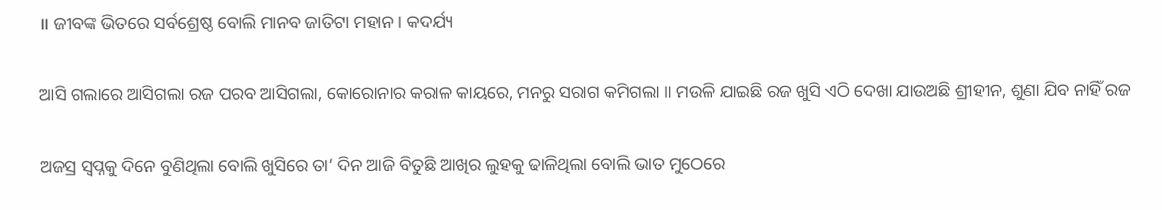॥ ଜୀବଙ୍କ ଭିତରେ ସର୍ବଶ୍ରେଷ୍ଠ ବୋଲି ମାନବ ଜାତିଟା ମହାନ । କଦର୍ଯ୍ୟ

ଆସି ଗଲାରେ ଆସିଗଲା ରଜ ପରବ ଆସିଗଲା, କୋରୋନାର କରାଳ କାୟରେ, ମନରୁ ସରାଗ କମିଗଲା ॥ ମଉଳି ଯାଇଛି ରଜ ଖୁସି ଏଠି ଦେଖା ଯାଉଅଛି ଶ୍ରୀହୀନ, ଶୁଣା ଯିବ ନାହିଁ ରଜ

ଅଜସ୍ର ସ୍ୱପ୍ନକୁ ଦିନେ ବୁଣିଥିଲା ବୋଲି ଖୁସିରେ ତା’ ଦିନ ଆଜି ବିତୁଛି ଆଖିର ଲୁହକୁ ଢାଳିଥିଲା ବୋଲି ଭାତ ମୁଠେରେ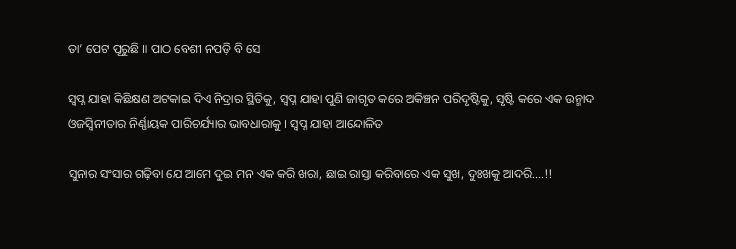ତା’ ପେଟ ପୂରୁଛି ॥ ପାଠ ବେଶୀ ନପଡ଼ି ବି ସେ

ସ୍ୱପ୍ନ ଯାହା କିଛିକ୍ଷଣ ଅଟକାଇ ଦିଏ ନିଦ୍ରାର ସ୍ଥିତିକୁ, ସ୍ୱପ୍ନ ଯାହା ପୁଣି ଜାଗୃତ କରେ ଅକିଞ୍ଚନ ପରିଦୃଷ୍ଟିକୁ, ସୃଷ୍ଟି କରେ ଏକ ଉନ୍ମାଦ ଓଜସ୍ଵିନୀତାର ନିର୍ଣ୍ଣାୟକ ପାରିଚର୍ଯ୍ୟାର ଭାବଧାରାକୁ । ସ୍ୱପ୍ନ ଯାହା ଆନ୍ଦୋଳିତ

ସୁନାର ସଂସାର ଗଢ଼ିବା ଯେ ଆମେ ଦୁଇ ମନ ଏକ କରି ଖରା, ଛାଇ ରାସ୍ତା କରିବାରେ ଏକ ସୁଖ, ଦୁଃଖକୁ ଆଦରି….!!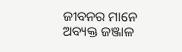ଜୀବନର ମାନେ ଅବ୍ୟକ୍ତ ଜଞ୍ଜାଳ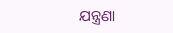ଯନ୍ତ୍ରଣା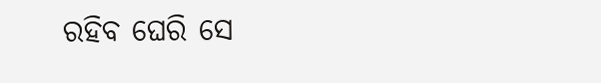ରହିବ ଘେରି ସେ